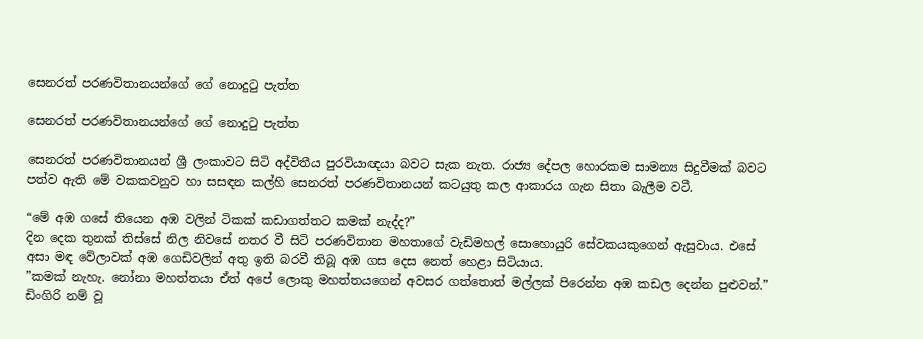සෙනරත් පරණවිතානයන්ගේ ගේ නොදුටු පැත්ත

සෙනරත් පරණවිතානයන්ගේ ගේ නොදුටු පැත්ත

සෙනරත් පරණවිතානයන් ශ්‍රී ලංකාවට සිටි අද්විතීය පුරවියාඥයා බවට සැක නැත. රාජ්‍ය දේපල හොරකම සාමන්‍ය සිදුවීමක් බවට පත්ව ඇති මේ වකකවනුව හා සසඳන කල්හි සෙනරත් පරණවිතානයන් කටයුතු කල ආකාරය ගැන සිතා බැලීම වටී.

“මේ අඹ ගසේ තියෙන අඹ වලින් ටිකක් කඩාගත්තට කමක් නැද්ද?”
දින දෙක තුනක් තිස්සේ නිල නිවසේ නතර වී සිටි පරණවිතාන මහතාගේ වැඩිමහල් සොහොයුරි සේවකයකුගෙන් ඇසුවාය. එසේ අසා මඳ වේලාවක් අඹ ගෙඩිවලින් අතු ඉති බරවී තිබූ අඹ ගස දෙස නෙත් හෙළා සිටියාය.
”කමක් නැහැ. නෝනා මහත්තයා ඒත් අපේ ලොකු මහත්තයගෙන් අවසර ගත්තොත් මල්ලක් පිරෙන්න අඹ කඩල දෙන්න පුළුවන්.” ඩිංගිරි නම් වූ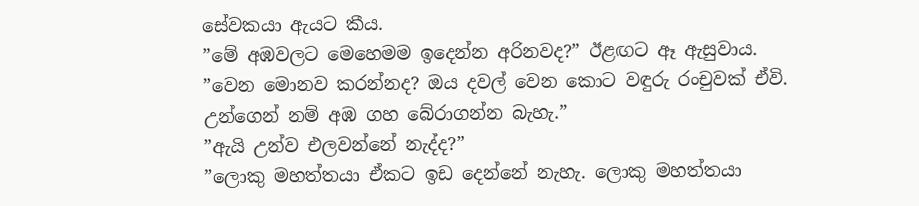සේවකයා ඇයට කීය.
”මේ අඹවලට මෙහෙමම ඉදෙන්න අරිනවද?” ඊළඟට ඈ ඇසුවාය.
”වෙන මොනව කරන්නද? ඔය දවල් වෙන කොට වඳුරු රංචුවක් ඒවි. උන්ගෙන් නම් අඹ ගහ බේරාගන්න බැහැ.”
”ඇයි උන්ව එලවන්නේ නැද්ද?”
”ලොකු මහත්තයා ඒකට ඉඩ දෙන්නේ නැහැ. ලොකු මහත්තයා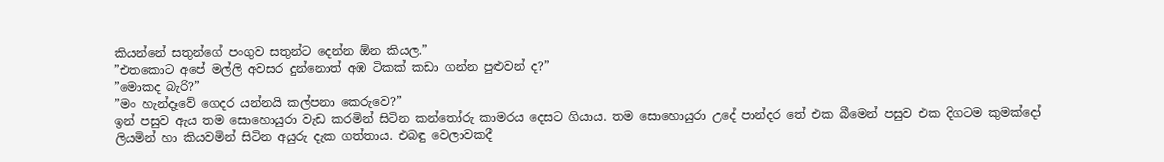කියන්නේ සතුන්ගේ පංගුව සතුන්ට දෙන්න ඕන කියල.”
”එතකොට අපේ මල්ලි අවසර දුන්නොත් අඹ ටිකක් කඩා ගන්න පුළුවන් ද?”
”මොකද බැරි?”
”මං හැන්දෑවේ ගෙදර යන්නයි කල්පනා කෙරුවෙ?”
ඉන් පසුව ඇය තම සොහොයුරා වැඩ කරමින් සිටින කන්තෝරු කාමරය දෙසට ගියාය. තම සොහොයුරා උදේ පාන්දර තේ එක බීමෙන් පසුව එක දිගටම කුමක්දෝ ලියමින් හා කියවමින් සිටින අයුරු දැක ගත්තාය. එබඳු වෙලාවකදී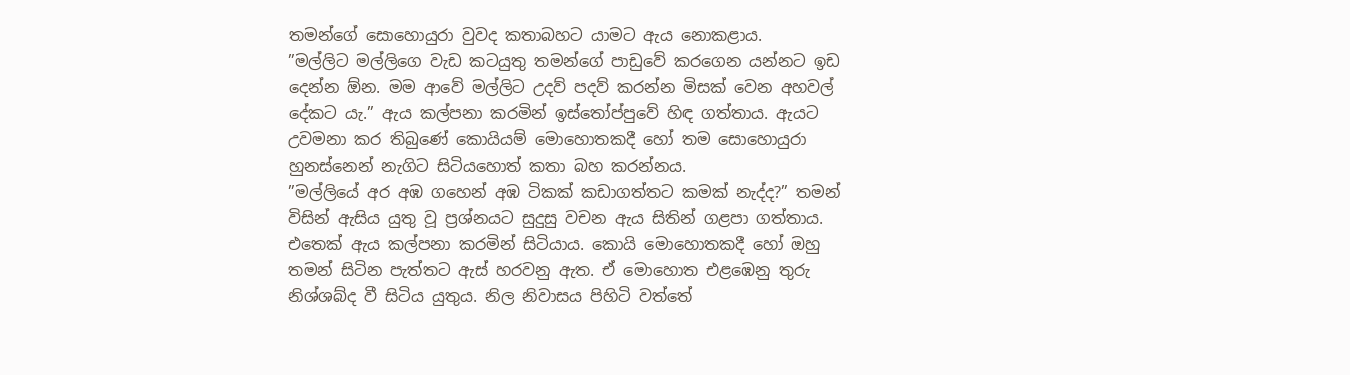තමන්ගේ සොහොයුරා වුවද කතාබහට යාමට ඇය නොකළාය.
”මල්ලිට මල්ලිගෙ වැඩ කටයුතු තමන්ගේ පාඩුවේ කරගෙන යන්නට ඉඩ දෙන්න ඕන. මම ආවේ මල්ලිට උදව් පදව් කරන්න මිසක් වෙන අහවල් දේකට යැ.” ඇය කල්පනා කරමින් ඉස්තෝප්පුවේ හිඳ ගත්තාය. ඇයට උවමනා කර තිබුණේ කොයියම් මොහොතකදී හෝ තම සොහොයුරා හුනස්නෙන් නැගිට සිටියහොත් කතා බහ කරන්නය.
”මල්ලියේ අර අඹ ගහෙන් අඹ ටිකක් කඩාගත්තට කමක් නැද්ද?” තමන් විසින් ඇසිය යුතු වූ ප්‍රශ්නයට සුදුසු වචන ඇය සිතින් ගළපා ගත්තාය. එතෙක් ඇය කල්පනා කරමින් සිටියාය. කොයි මොහොතකදී හෝ ඔහු තමන් සිටින පැත්තට ඇස් හරවනු ඇත. ඒ මොහොත එළඹෙනු තුරු නිශ්ශබ්ද වී සිටිය යුතුය. නිල නිවාසය පිහිටි වත්තේ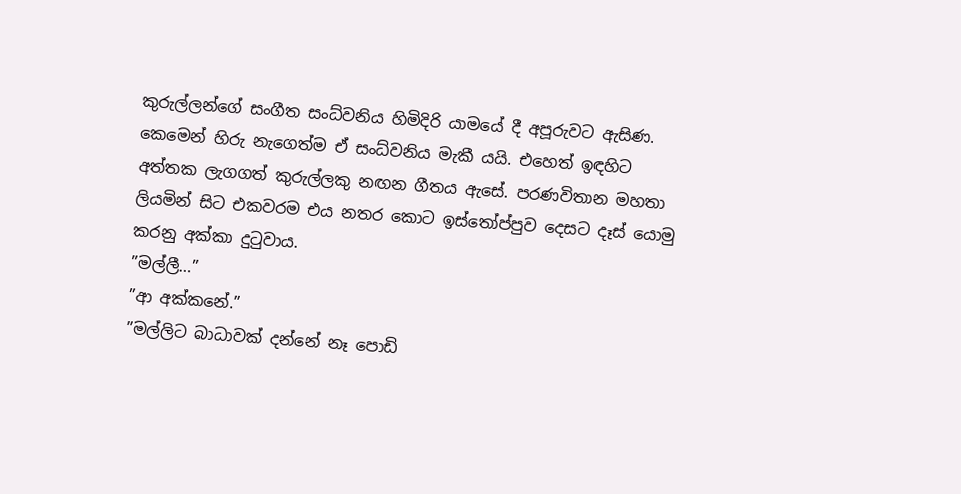කුරුල්ලන්ගේ සංගීත සංධ්වනිය හිමිදිරි යාමයේ දී අපූරුවට ඇසිණ. කෙමෙන් හිරු නැගෙත්ම ඒ සංධ්වනිය මැකී යයි. එහෙත් ඉඳහිට අත්තක ලැගගත් කුරුල්ලකු නඟන ගීතය ඇසේ. පරණවිතාන මහතා ලියමින් සිට එකවරම එය නතර කොට ඉස්තෝප්පුව දෙසට දෑස් යොමු කරනු අක්කා දුටුවාය.
”මල්ලී…”
”ආ අක්කනේ.”
”මල්ලිට බාධාවක් දන්නේ නෑ පොඩි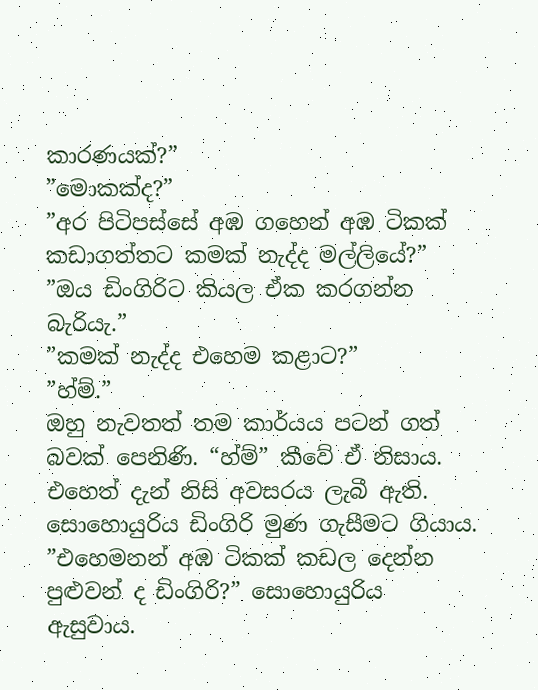කාරණයක්?”
”මොකක්ද?”
”අර පිටිපස්සේ අඹ ගහෙන් අඹ ටිකක් කඩාගත්තට කමක් නැද්ද මල්ලියේ?”
”ඔය ඩිංගිරිට කියල ඒක කරගන්න බැරියැ.”
”කමක් නැද්ද එහෙම කළාට?”
”හ්ම්.”
ඔහු නැවතත් තම කාර්යය පටන් ගත් බවක් පෙනිණි. “හ්ම්” කීවේ ඒ නිසාය. එහෙත් දැන් නිසි අවසරය ලැබී ඇති. සොහොයුරිය ඩිංගිරි මුණ ගැසීමට ගියාය.
”එහෙමනන් අඹ ටිකක් කඩල දෙන්න පුළුවන් ද ඩිංගිරි?” සොහොයුරිය ඇසුවාය.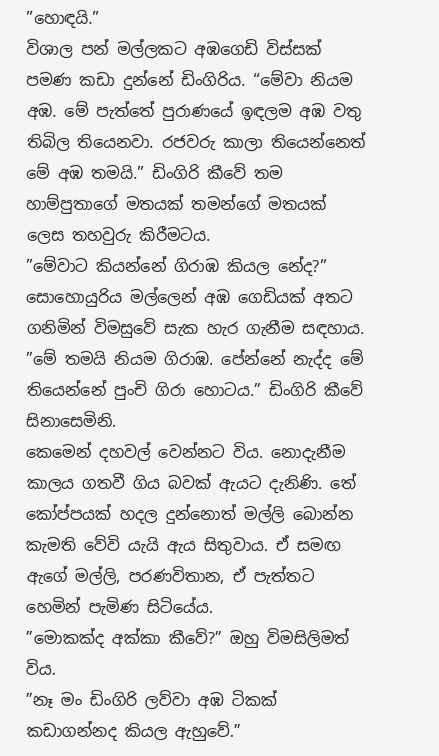”හොඳයි.”
විශාල පන් මල්ලකට අඹගෙඩි විස්සක් පමණ කඩා දුන්නේ ඩිංගිරිය. “මේවා නියම අඹ. මේ පැත්තේ පුරාණයේ ඉඳලම අඹ වතු තිබිල තියෙනවා. රජවරු කාලා තියෙන්නෙත් මේ අඹ තමයි.” ඩිංගිරි කීවේ තම හාම්පුතාගේ මතයක් තමන්ගේ මතයක් ලෙස තහවුරු කිරීමටය.
”මේවාට කියන්නේ ගිරාඹ කියල නේද?” සොහොයුරිය මල්ලෙන් අඹ ගෙඩියක් අතට ගනිමින් විමසුවේ සැක හැර ගැනීම සඳහාය.
”මේ තමයි නියම ගිරාඹ. පේන්නේ නැද්ද මේ තියෙන්නේ පුංචි ගිරා හොටය.” ඩිංගිරි කීවේ සිනාසෙමිනි.
කෙමෙන් දහවල් වෙන්නට විය. නොදැනීම කාලය ගතවී ගිය බවක් ඇයට දැනිණි. තේ කෝප්පයක් හදල දුන්නොත් මල්ලි බොන්න කැමති වේවි යැයි ඇය සිතුවාය. ඒ සමඟ ඇගේ මල්ලි, පරණවිතාන, ඒ පැත්තට හෙමින් පැමිණ සිටියේය.
”මොකක්ද අක්කා කීවේ?” ඔහු විමසිලිමත් විය.
”නෑ මං ඩිංගිරි ලව්වා අඹ ටිකක් කඩාගන්නද කියල ඇහුවේ.”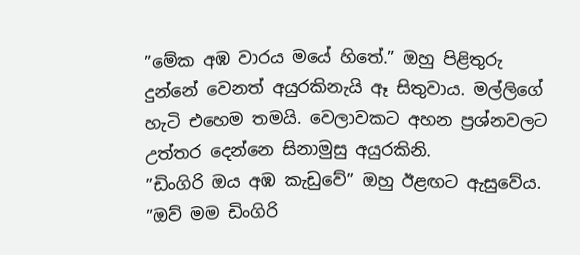”මේක අඹ වාරය මයේ හිතේ.” ඔහු පිළිතුරු දුන්නේ වෙනත් අයුරකිනැයි ඈ සිතුවාය. මල්ලිගේ හැටි එහෙම තමයි. වෙලාවකට අහන ප්‍රශ්නවලට උත්තර දෙන්නෙ සිනාමුසු අයුරකිනි.
”ඩිංගිරි ඔය අඹ කැඩුවේ” ඔහු ඊළඟට ඇසුවේය.
”ඔව් මම ඩිංගිරි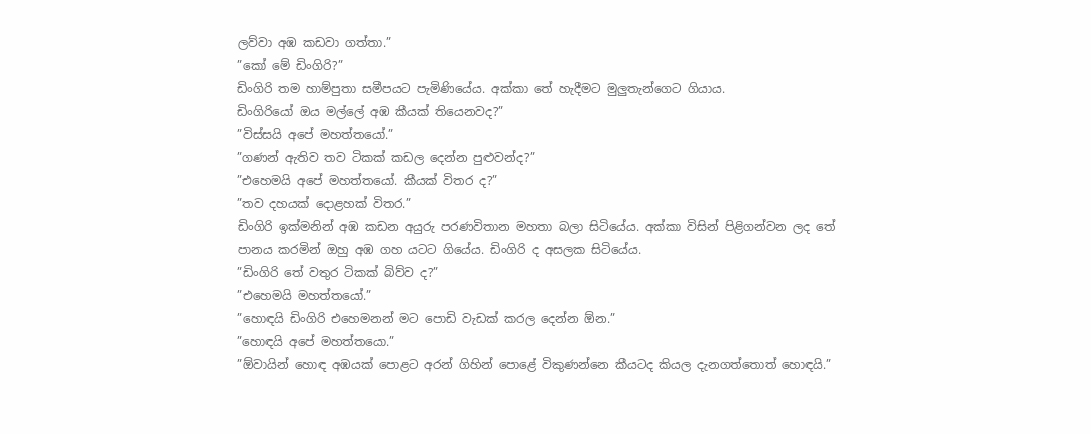ලව්වා අඹ කඩවා ගත්තා.”
”කෝ මේ ඩිංගිරි?”
ඩිංගිරි තම හාම්පුතා සමීපයට පැමිණියේය. අක්කා තේ හැදීමට මුලුතැන්ගෙට ගියාය.
ඩිංගිරියෝ ඔය මල්ලේ අඹ කීයක් තියෙනවද?”
”විස්සයි අපේ මහත්තයෝ.”
”ගණන් ඇතිව තව ටිකක් කඩල දෙන්න පුළුවන්ද?”
”එහෙමයි අපේ මහත්තයෝ. කීයක් විතර ද?”
”තව දහයක් දොළහක් විතර.”
ඩිංගිරි ඉක්මනින් අඹ කඩන අයුරු පරණවිතාන මහතා බලා සිටියේය. අක්කා විසින් පිළිගන්වන ලද තේ පානය කරමින් ඔහු අඹ ගහ යටට ගියේය. ඩිංගිරි ද අසලක සිටියේය.
”ඩිංගිරි තේ වතුර ටිකක් බිව්ව ද?”
”එහෙමයි මහත්තයෝ.”
”හොඳයි ඩිංගිරි එහෙමනන් මට පොඩි වැඩක් කරල දෙන්න ඕන.”
”හොඳයි අපේ මහත්තයො.”
”ඕවායින් හොඳ අඹයක් පොළට අරන් ගිහින් පොළේ විකුණන්නෙ කීයටද කියල දැනගත්තොත් හොඳයි.”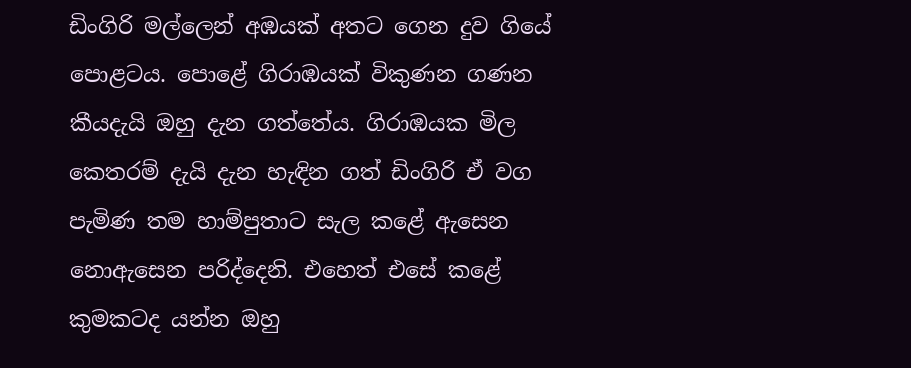ඩිංගිරි මල්ලෙන් අඹයක් අතට ගෙන දුව ගියේ පොළටය. පොළේ ගිරාඹයක් විකුණන ගණන කීයදැයි ඔහු දැන ගත්තේය. ගිරාඹයක මිල කෙතරම් දැයි දැන හැඳින ගත් ඩිංගිරි ඒ වග පැමිණ තම හාම්පුතාට සැල කළේ ඇසෙන නොඇසෙන පරිද්දෙනි. එහෙත් එසේ කළේ කුමකටද යන්න ඔහු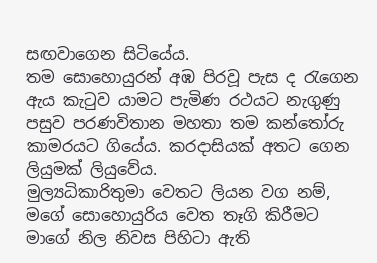සඟවාගෙන සිටියේය.
තම සොහොයුරන් අඹ පිරවූ පැස ද රැගෙන ඇය කැටුව යාමට පැමිණ රථයට නැගුණු පසුව පරණවිතාන මහතා තම කන්තෝරු කාමරයට ගියේය. කරදාසියක් අතට ගෙන ලියුමක් ලියුවේය.
මුල්‍යධිකාරිතුමා වෙතට ලියන වග නම්,
මගේ සොහොයුරිය වෙත තෑගි කිරීමට මාගේ නිල නිවස පිහිටා ඇති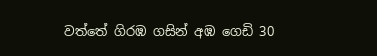වත්තේ ගිරඹ ගසින් අඹ ගෙඩි 30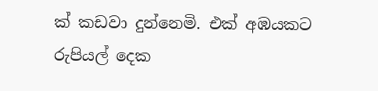ක් කඩවා දුන්නෙමි. එක් අඹයකට රුපියල් දෙක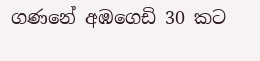ගණනේ අඹගෙඩි 30 කට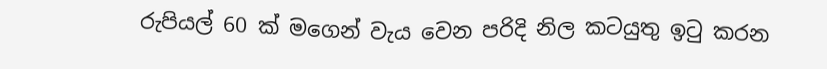රුපියල් 60 ක් මගෙන් වැය වෙන පරිදි නිල කටයුතු ඉටු කරන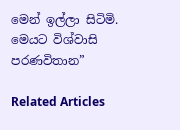මෙන් ඉල්ලා සිටිමි.
මෙයට විශ්වාසි
පරණවිතාන”

Related Articles